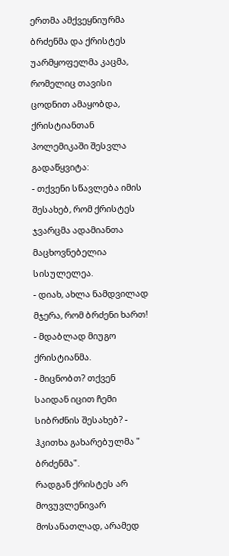ერთმა ამქვეყნიურმა ბრძენმა და ქრისტეს უარმყოფელმა კაცმა, რომელიც თავისი ცოდნით ამაყობდა, ქრისტიანთან პოლემიკაში შესვლა გადაწყვიტა:
- თქვენი სწავლება იმის შესახებ, რომ ქრისტეს ჯვარცმა ადამიანთა მაცხოვნებელია სისულელეა.
- დიახ, ახლა ნამდვილად მჯერა, რომ ბრძენი ხართ! - მდაბლად მიუგო ქრისტიანმა.
- მიცნობთ? თქვენ საიდან იცით ჩემი სიბრძნის შესახებ? - ჰკითხა გახარებულმა " ბრძენმა".
რადგან ქრისტეს არ მოვუვლენივარ მოსანათლად, არამედ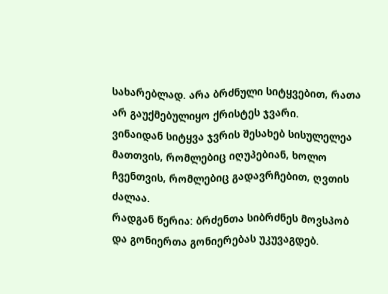სახარებლად. არა ბრძნული სიტყვებით, რათა არ გაუქმებულიყო ქრისტეს ჯვარი.
ვინაიდან სიტყვა ჯვრის შესახებ სისულელეა მათთვის, რომლებიც იღუპებიან, ხოლო ჩვენთვის, რომლებიც გადავრჩებით, ღვთის ძალაა.
რადგან წერია: ბრძენთა სიბრძნეს მოვსპობ და გონიერთა გონიერებას უკუვაგდებ.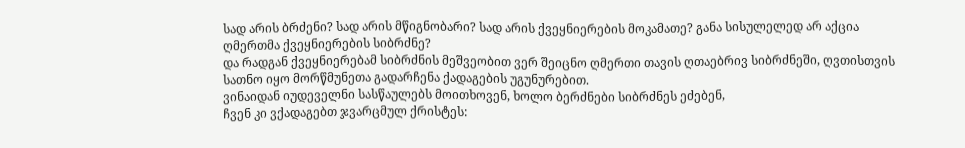სად არის ბრძენი? სად არის მწიგნობარი? სად არის ქვეყნიერების მოკამათე? განა სისულელედ არ აქცია ღმერთმა ქვეყნიერების სიბრძნე?
და რადგან ქვეყნიერებამ სიბრძნის მეშვეობით ვერ შეიცნო ღმერთი თავის ღთაებრივ სიბრძნეში, ღვთისთვის სათნო იყო მორწმუნეთა გადარჩენა ქადაგების უგუნურებით.
ვინაიდან იუდეველნი სასწაულებს მოითხოვენ, ხოლო ბერძნები სიბრძნეს ეძებენ,
ჩვენ კი ვქადაგებთ ჯვარცმულ ქრისტეს: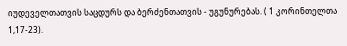იუდეველთათვის საცდურს და ბერძენთათვის - უგუნურებას. ( 1 კორინთელთა 1,17-23).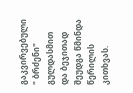გაკვირვებული " ბრძენი" გულდასმით და ბეჯითად შეუდგა წმინდა წერილის კითხვას.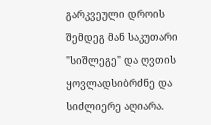გარკვეული დროის შემდეგ მან საკუთარი "სიშლეგე" და ღვთის ყოვლადსიბრძნე და სიძლიერე აღიარა.